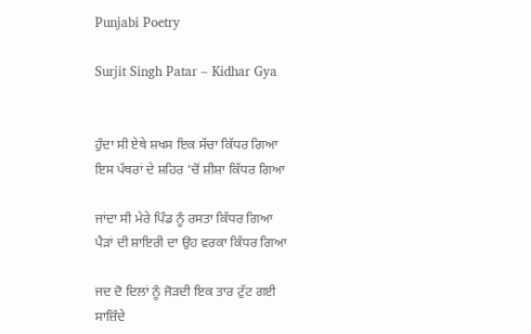Punjabi Poetry

Surjit Singh Patar – Kidhar Gya


ਹੁੰਦਾ ਸੀ ਏਥੇ ਸ਼ਖਸ ਇਕ ਸੱਚਾ ਕਿੱਧਰ ਗਿਆ
ਇਸ ਪੱਥਰਾਂ ਦੇ ਸ਼ਹਿਰ ‘ਚੋਂ ਸ਼ੀਸ਼ਾ ਕਿੱਧਰ ਗਿਆ

ਜਾਂਦਾ ਸੀ ਮੇਰੇ ਪਿੰਡ ਨੂੰ ਰਸਤਾ ਕਿੱਧਰ ਗਿਆ
ਪੈੜਾਂ ਦੀ ਸ਼ਾਇਰੀ ਦਾ ਉਹ ਵਰਕਾ ਕਿੱਧਰ ਗਿਆ

ਜਦ ਦੋ ਦਿਲਾਂ ਨੂੰ ਜੋੜਦੀ ਇਕ ਤਾਰ ਟੁੱਟ ਗਈ
ਸਾਜ਼ਿੰਦੇ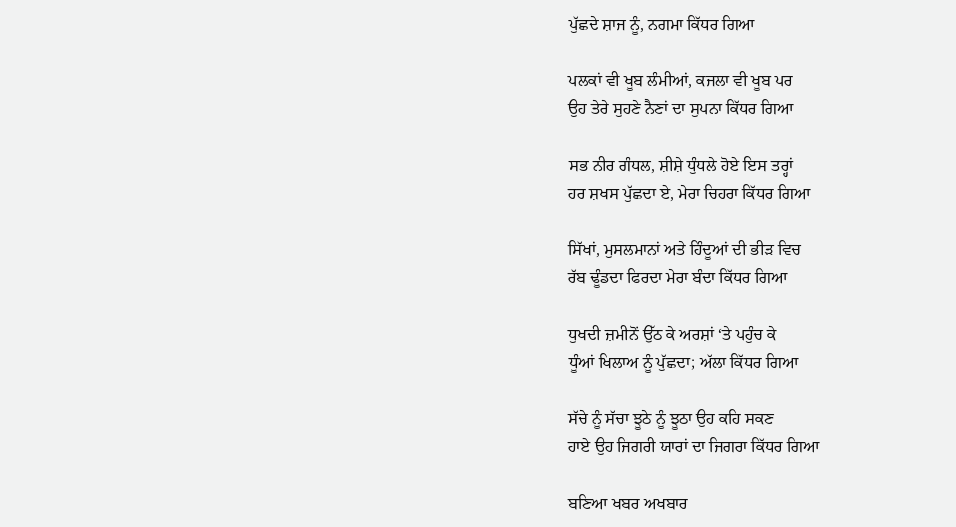ਪੁੱਛਦੇ ਸ਼ਾਜ ਨੂੰ, ਨਗਮਾ ਕਿੱਧਰ ਗਿਆ

ਪਲਕਾਂ ਵੀ ਖੂਬ ਲੰਮੀਆਂ, ਕਜਲਾ ਵੀ ਖੂਬ ਪਰ
ਉਹ ਤੇਰੇ ਸੁਹਣੇ ਨੈਣਾਂ ਦਾ ਸੁਪਨਾ ਕਿੱਧਰ ਗਿਆ

ਸਭ ਨੀਰ ਗੰਧਲ, ਸ਼ੀਸ਼ੇ ਧੁੰਧਲੇ ਹੋਏ ਇਸ ਤਰ੍ਹਾਂ
ਹਰ ਸ਼ਖਸ ਪੁੱਛਦਾ ਏ, ਮੇਰਾ ਚਿਹਰਾ ਕਿੱਧਰ ਗਿਆ

ਸਿੱਖਾਂ, ਮੁਸਲਮਾਨਾਂ ਅਤੇ ਹਿੰਦੂਆਂ ਦੀ ਭੀੜ ਵਿਚ
ਰੱਬ ਢੂੰਡਦਾ ਫਿਰਦਾ ਮੇਰਾ ਬੰਦਾ ਕਿੱਧਰ ਗਿਆ

ਧੁਖਦੀ ਜ਼ਮੀਨੋਂ ਉੱਠ ਕੇ ਅਰਸ਼ਾਂ ‘ਤੇ ਪਹੁੰਚ ਕੇ
ਧੂੰਆਂ ਖਿਲਾਅ ਨੂੰ ਪੁੱਛਦਾ; ਅੱਲਾ ਕਿੱਧਰ ਗਿਆ

ਸੱਚੇ ਨੂੰ ਸੱਚਾ ਝੂਠੇ ਨੂੰ ਝੂਠਾ ਉਹ ਕਹਿ ਸਕਣ
ਹਾਏ ਉਹ ਜਿਗਰੀ ਯਾਰਾਂ ਦਾ ਜਿਗਰਾ ਕਿੱਧਰ ਗਿਆ

ਬਣਿਆ ਖਬਰ ਅਖਬਾਰ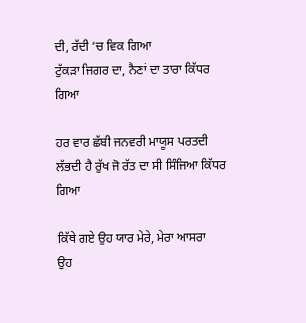ਦੀ, ਰੱਦੀ ‘ਚ ਵਿਕ ਗਿਆ
ਟੁੱਕੜਾ ਜਿਗਰ ਦਾ, ਨੈਣਾਂ ਦਾ ਤਾਰਾ ਕਿੱਧਰ ਗਿਆ

ਹਰ ਵਾਰ ਛੱਬੀ ਜਨਵਰੀ ਮਾਯੂਸ ਪਰਤਦੀ
ਲੱਭਦੀ ਹੈ ਰੁੱਖ ਜੋ ਰੱਤ ਦਾ ਸੀ ਸਿੰਜਿਆ ਕਿੱਧਰ ਗਿਆ

ਕਿੱਥੇ ਗਏ ਉਹ ਯਾਰ ਮੇਰੇ, ਮੇਰਾ ਆਸਰਾ
ਉਹ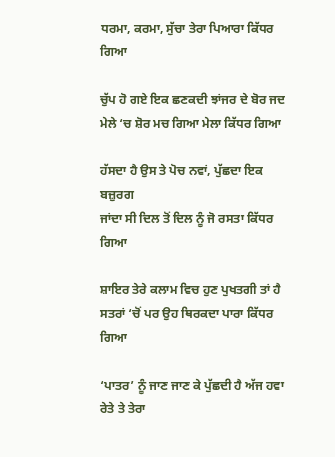ਧਰਮਾ, ਕਰਮਾ, ਸੁੱਚਾ ਤੇਰਾ ਪਿਆਰਾ ਕਿੱਧਰ ਗਿਆ

ਚੁੱਪ ਹੋ ਗਏ ਇਕ ਛਣਕਦੀ ਝਾਂਜਰ ਦੇ ਬੋਰ ਜਦ
ਮੇਲੇ ‘ਚ ਸ਼ੋਰ ਮਚ ਗਿਆ ਮੇਲਾ ਕਿੱਧਰ ਗਿਆ

ਹੱਸਦਾ ਹੈ ਉਸ ਤੇ ਪੋਚ ਨਵਾਂ, ਪੁੱਛਦਾ ਇਕ ਬਜ਼ੁਰਗ
ਜਾਂਦਾ ਸੀ ਦਿਲ ਤੋਂ ਦਿਲ ਨੂੰ ਜੋ ਰਸਤਾ ਕਿੱਧਰ ਗਿਆ

ਸ਼ਾਇਰ ਤੇਰੇ ਕਲਾਮ ਵਿਚ ਹੁਣ ਪੁਖਤਗੀ ਤਾਂ ਹੈ
ਸਤਰਾਂ ‘ਚੋਂ ਪਰ ਉਹ ਥਿਰਕਦਾ ਪਾਰਾ ਕਿੱਧਰ ਗਿਆ

‘ਪਾਤਰ’ ਨੂੰ ਜਾਣ ਜਾਣ ਕੇ ਪੁੱਛਦੀ ਹੈ ਅੱਜ ਹਵਾ
ਰੇਤੇ ਤੇ ਤੇਰਾ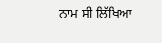ਨਾਮ ਸੀ ਲਿੱਖਿਆ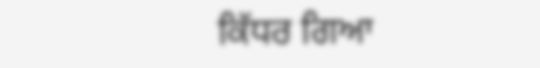ਕਿੱਧਰ ਗਿਆ